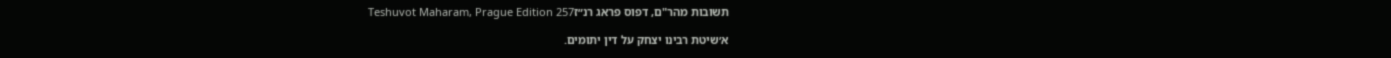תשובות מהר"ם, דפוס פראג רנ״זTeshuvot Maharam, Prague Edition 257

א׳שיטת רבינו יצחק על דין יתומים.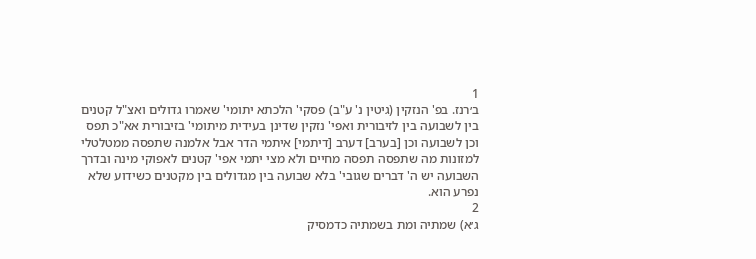1
ב׳רנז. בפ' הנזקין (גיטין נ' ע"ב) פסקי' הלכתא יתומי' שאמרו גדולים ואצ"ל קטנים בין לשבועה בין לזיבורית ואפי' נזקין שדינן בעידית מיתומי' בזיבורית אא"כ תפס וכן לשבועה וכן [בערב] דערב [דיתמי] איתמי הדר אבל אלמנה שתפסה ממטלטלי למזונות מה שתפסה תפסה מחיים ולא מצי יתמי אפי' קטנים לאפוקי מינה ובדרך השבועה יש ה' דברים שגובי' בלא שבועה בין מגדולים בין מקטנים כשידוע שלא נפרע הוא.
2
ג׳א) שמתיה ומת בשמתיה כדמסיק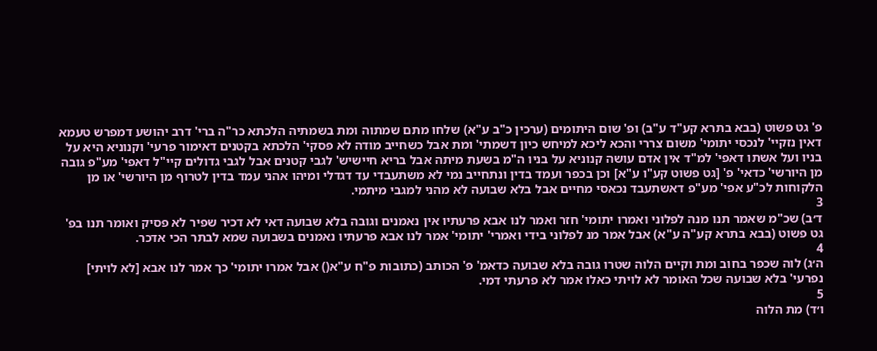פ' גט פשוט (בבא בתרא קע"ד ע"ב) ופ' שום היתומים (ערכין כ"ב ע"א) שלחו מתם שמתוה ומת בשמתיה הלכתא כר"ה ברי' דרב יהושע דמפרש טעמא דאין נזקיי' לנכסי יתומי' משום צררי והכא ליכא למיחש כיון דשמתי' ומת אבל כשחייב מודה לא פסקי' הלכתא בקטנים דאימור פרעי' וקנוניא היא על בניו ועל אשתו דאפי' למ"ד אין אדם עושה קנוניא על בניו ה"מ בשעת מיתה אבל בריא חיישיש' לגבי קטנים אבל לגבי גדולים קיי"ל דאפי' מע"פ גובה מן היורשי' כדאי' פ' [גט פשוט קע"ו ע"א] וכן בכפר ועמד בדין ונתחייב נמי לא משתעבדי עד דגדלי ומיהו אהני עמד בדין לטרוף מן היורשי' או מן הלקוחות לכ"ע אפי' מע"פ דאשתעבד נכאסי מחיים אבל בלא שבועה לא מהני למגבי מיתמי.
3
ד׳ב) שכ"מ שאמר תנו מנה לפלוני ואמרו יתומי' חזר ואמר לנו אבא פרעתיו אין נאמנים וגובה בלא שבועה דאי לא דכיר שפיר לא פסיק ואומר תנו בפ' גט פשוט (בבא בתרא קע"ה ע"א) אבל אמר מנ לפלוני בידי ואמרי' יתומי' אמר לנו אבא פרעתיו נאמנים בשבועה שמא לבתר הכי אדכר.
4
ה׳ג) לוה שכפר בחוב ומת וקיים הלוה שטרו גובה בלא שבועה כדאמ' פ' הכותב (כתובות פ"ח ע"א() אבל אמרו יתומי' כך אמר לנו אבא [לא לויתי] נפרעי' בלא שבועה שכל האומר לא לויתי כאלו אמר לא פרעתי דמי.
5
ו׳ד) מת הלוה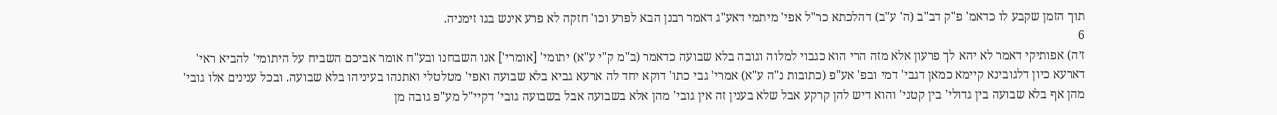תוך הזמן שקבע לו כדאמ' פ"ק דב"ב (ה' ע"ב) דהלכתא כר"ל אפי' מיתמי דאע"ג דאמר רבנן הבא לפרע וכו' חזקה לא פרע אינש בגו זימניה.
6
ז׳ה) אפותיקי דאמר לא יהא לך פרעון אלא מזה הרי הוא כגבוי למלוה וגובה בלא שבועה כדאמר (ב"מ ק"י ע"א) יתומי' [אומרי'] אנו השבחנו ובע"ח אומר אביכם השביח על היתומי' להביא ראי' דארעא כיון דלגובינא קיימא כמאן דגבי' דמי ובפ' אע"פ (כתובות נ"ה ע"א) אמרי' גבי כתו' דוקא יחד לה ארעא גביא בלא שבועה ואפי' מטלטלי ואתנהו בעיניהו בלא שבועה. ובכל ענינים אלו גובי' מהן אף בלא שבועה בין גדולי' בין קטני' והוא דיש להן קרקע אבל שלא בענין זה אין גובי' מהן אלא בשבועה אבל בשבועה גובי' דקיי"ל מע"פ גובה מן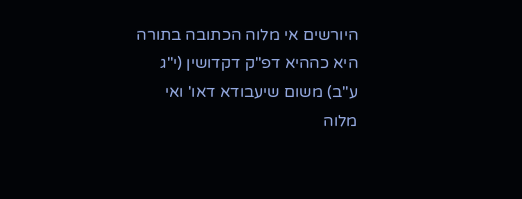היורשים אי מלוה הכתובה בתורה היא כההיא דפ"ק דקדושין (י"ג ע"ב) משום שיעבודא דאו' ואי מלוה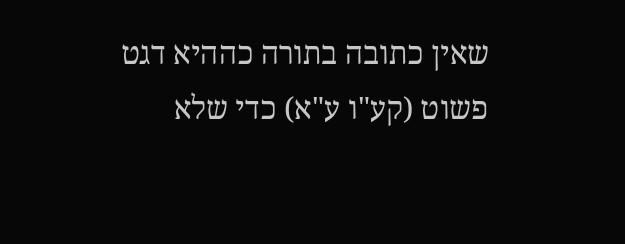שאין כתובה בתורה כההיא דגט פשוט (קע"ו ע"א) כדי שלא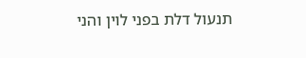תנעול דלת בפני לוין והני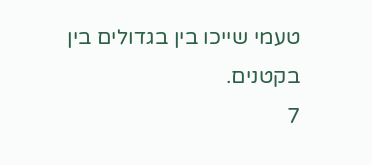טעמי שייכו בין בגדולים בין בקטנים.
7